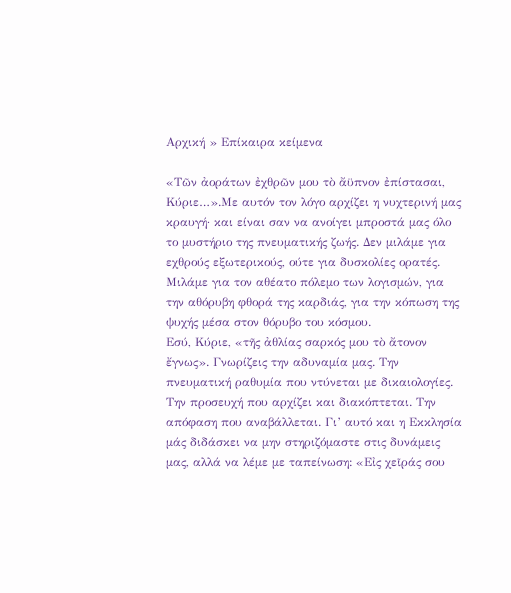Αρχική » Επίκαιρα κείμενα

«Τῶν ἀοράτων ἐχθρῶν μου τὸ ἄϋπνον ἐπίστασαι, Κύριε…».Με αυτόν τον λόγο αρχίζει η νυχτερινή μας κραυγή· και είναι σαν να ανοίγει μπροστά μας όλο το μυστήριο της πνευματικής ζωής. Δεν μιλάμε για εχθρούς εξωτερικούς, ούτε για δυσκολίες ορατές. Μιλάμε για τον αθέατο πόλεμο των λογισμών, για την αθόρυβη φθορά της καρδιάς, για την κόπωση της ψυχής μέσα στον θόρυβο του κόσμου.
Εσύ, Κύριε, «τῆς ἀθλίας σαρκός μου τὸ ἄτονον ἔγνως». Γνωρίζεις την αδυναμία μας. Την πνευματική ραθυμία που ντύνεται με δικαιολογίες. Την προσευχή που αρχίζει και διακόπτεται. Την απόφαση που αναβάλλεται. Γι’ αυτό και η Εκκλησία μάς διδάσκει να μην στηριζόμαστε στις δυνάμεις μας, αλλά να λέμε με ταπείνωση: «Εἰς χεῖράς σου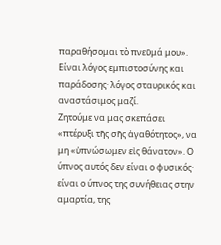παραθήσομαι τὸ πνεῦμά μου». Είναι λόγος εμπιστοσύνης και παράδοσης· λόγος σταυρικός και αναστάσιμος μαζί.
Ζητούμε να μας σκεπάσει «πτέρυξι τῆς σῆς ἀγαθότητος», να μη «ὑπνώσωμεν εἰς θάνατον». Ο ύπνος αυτός δεν είναι ο φυσικός· είναι ο ύπνος της συνήθειας στην αμαρτία, της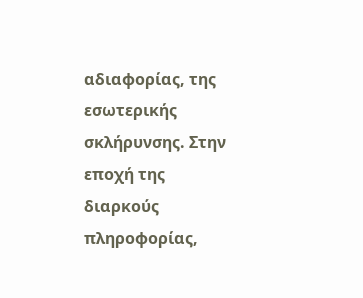αδιαφορίας, της εσωτερικής σκλήρυνσης. Στην εποχή της διαρκούς πληροφορίας,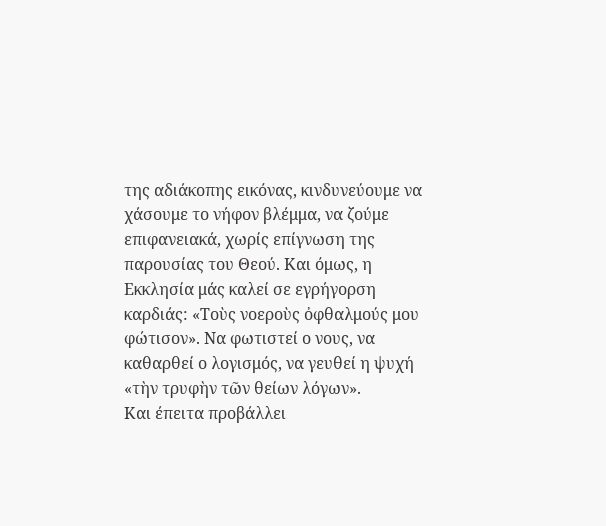της αδιάκοπης εικόνας, κινδυνεύουμε να χάσουμε το νήφον βλέμμα, να ζούμε επιφανειακά, χωρίς επίγνωση της παρουσίας του Θεού. Και όμως, η Εκκλησία μάς καλεί σε εγρήγορση καρδιάς: «Τοὺς νοεροὺς ὀφθαλμούς μου φώτισον». Να φωτιστεί ο νους, να καθαρθεί ο λογισμός, να γευθεί η ψυχή «τὴν τρυφὴν τῶν θείων λόγων».
Και έπειτα προβάλλει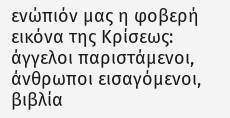ενώπιόν μας η φοβερή εικόνα της Κρίσεως: άγγελοι παριστάμενοι, άνθρωποι εισαγόμενοι, βιβλία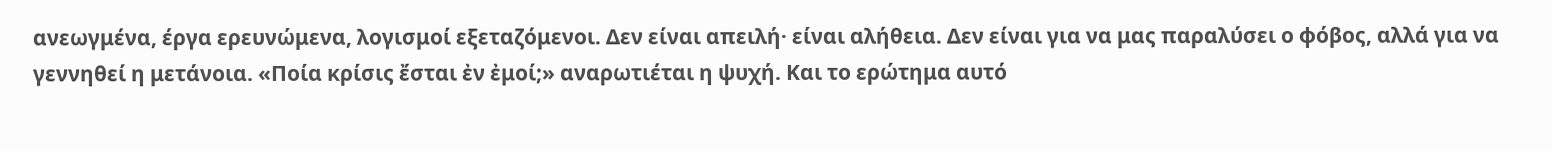ανεωγμένα, έργα ερευνώμενα, λογισμοί εξεταζόμενοι. Δεν είναι απειλή· είναι αλήθεια. Δεν είναι για να μας παραλύσει ο φόβος, αλλά για να γεννηθεί η μετάνοια. «Ποία κρίσις ἔσται ἐν ἐμοί;» αναρωτιέται η ψυχή. Και το ερώτημα αυτό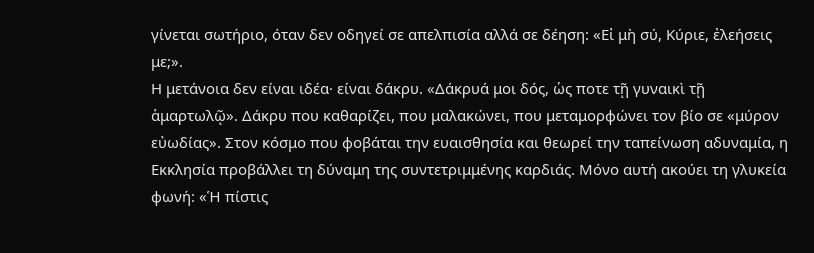γίνεται σωτήριο, όταν δεν οδηγεί σε απελπισία αλλά σε δέηση: «Εἰ μὴ σύ, Κύριε, ἐλεήσεις με;».
Η μετάνοια δεν είναι ιδέα· είναι δάκρυ. «Δάκρυά μοι δός, ὡς ποτε τῇ γυναικὶ τῇ ἁμαρτωλῷ». Δάκρυ που καθαρίζει, που μαλακώνει, που μεταμορφώνει τον βίο σε «μύρον εὐωδίας». Στον κόσμο που φοβάται την ευαισθησία και θεωρεί την ταπείνωση αδυναμία, η Εκκλησία προβάλλει τη δύναμη της συντετριμμένης καρδιάς. Μόνο αυτή ακούει τη γλυκεία φωνή: «Ἡ πίστις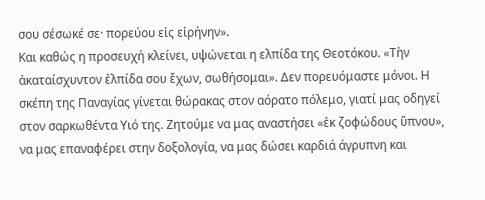σου σέσωκέ σε· πορεύου εἰς εἰρήνην».
Και καθώς η προσευχή κλείνει, υψώνεται η ελπίδα της Θεοτόκου. «Τὴν ἀκαταίσχυντον ἐλπίδα σου ἔχων, σωθήσομαι». Δεν πορευόμαστε μόνοι. Η σκέπη της Παναγίας γίνεται θώρακας στον αόρατο πόλεμο, γιατί μας οδηγεί στον σαρκωθέντα Υιό της. Ζητούμε να μας αναστήσει «ἐκ ζοφώδους ὕπνου», να μας επαναφέρει στην δοξολογία, να μας δώσει καρδιά άγρυπνη και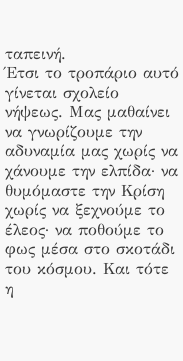ταπεινή.
Έτσι το τροπάριο αυτό γίνεται σχολείο νήψεως. Μας μαθαίνει να γνωρίζουμε την αδυναμία μας χωρίς να χάνουμε την ελπίδα· να θυμόμαστε την Κρίση χωρίς να ξεχνούμε το έλεος· να ποθούμε το φως μέσα στο σκοτάδι του κόσμου. Και τότε η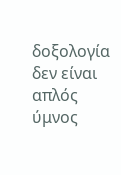δοξολογία δεν είναι απλός ύμνος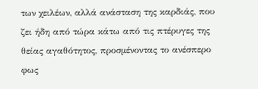των χειλέων, αλλά ανάσταση της καρδιάς, που ζει ήδη από τώρα κάτω από τις πτέρυγες της θείας αγαθότητος, προσμένοντας το ανέσπερο φως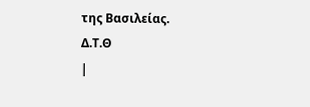της Βασιλείας.
Δ.Τ.Θ
|